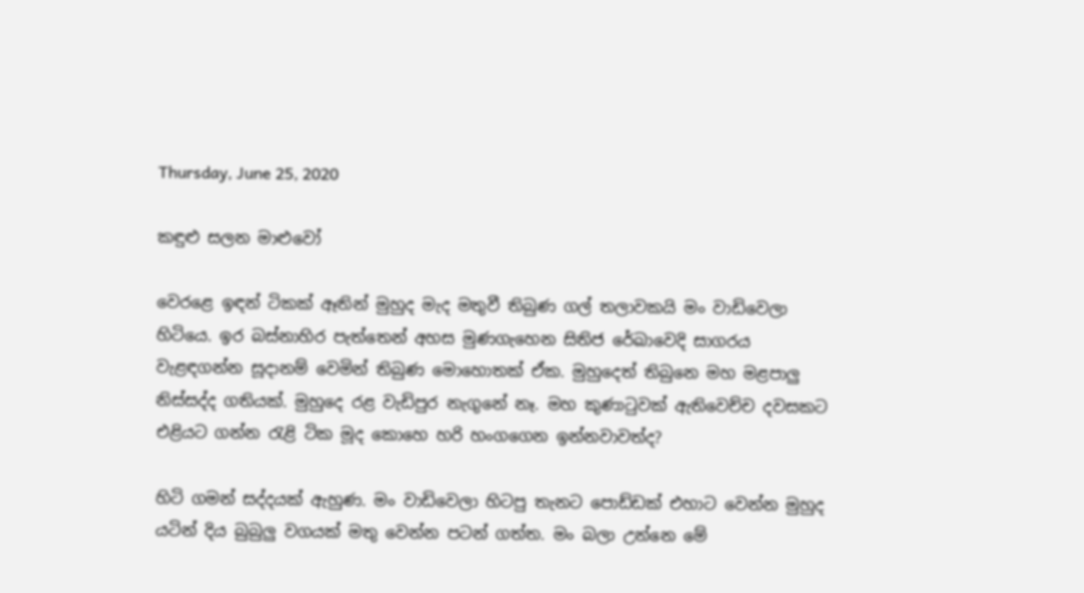Thursday, June 25, 2020

කඳුළු සලන මාළුවෝ

වෙරළෙ ඉඳන් ටිකක් ඈතින් මුහුද මැද මතුවී තිබුණ ගල් තලාවකයි මං වාඩිවෙලා හිටියෙ. ඉර බස්නාහිර පැත්තෙන් අහස මුණගැහෙන සිතිජ රේඛාවෙදි සාගරය වැළඳගන්න සූදානම් වෙමින් තිබුණ මොහොතක් ඒක. මුහුදෙත් තිබුනෙ මහ මළපාලු නිස්සද්ද ගතියක්. මුහුදෙ රළ වැඩිපුර නැගුනේ නෑ. මහ කුණාටුවක් ඇතිවෙච්ච දවසකට එළියට ගන්න රැළි ටික මූද කොහෙ හරි හංගගෙන ඉන්නවාවත්ද?

හිටි ගමන් සද්දයක් ඇහුණ. මං වාඩිවෙලා හිටපු තැනට පොඩ්ඩක් එහාට වෙන්න මුහුද යටින් දිය බුබුලු වගයක් මතු වෙන්න පටන් ගත්ත. මං බලා උන්නෙ මේ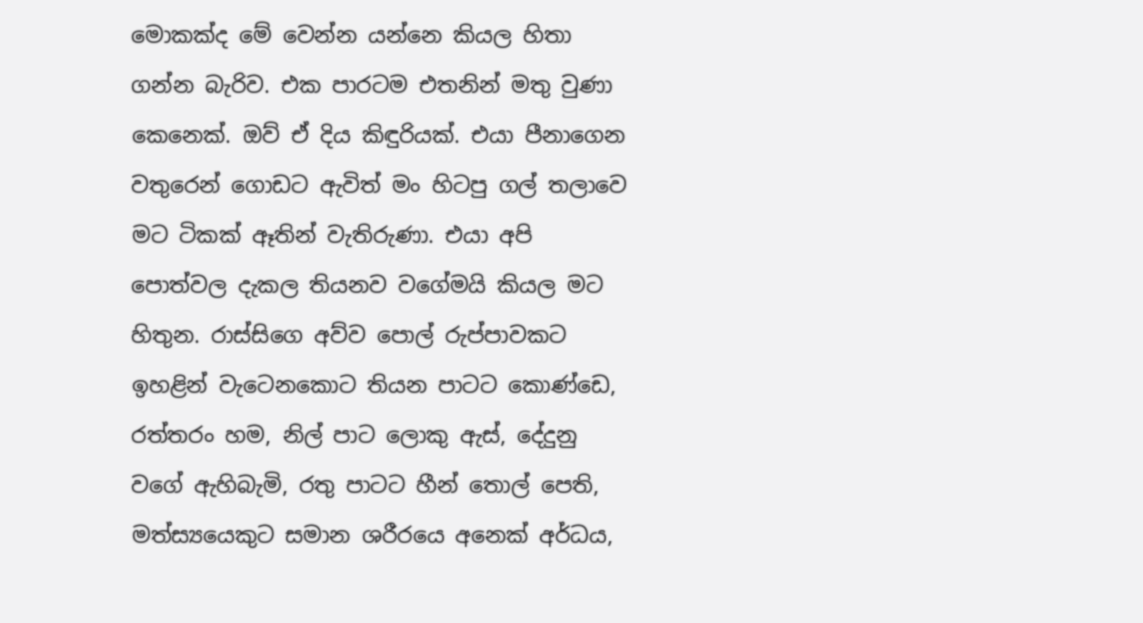මොකක්ද මේ වෙන්න යන්නෙ කියල හිතා ගන්න බැරිව. එක පාරටම එතනින් මතු වුණා කෙනෙක්. ඔව් ඒ දිය කිඳුරියක්. එයා පීනාගෙන වතුරෙන් ගොඩට ඇවිත් මං හිටපු ගල් තලාවෙ මට ටිකක් ඈතින් වැතිරුණා. එයා අපි පොත්වල දැකල තියනව වගේමයි කියල මට හිතුන. රාස්සිගෙ අව්ව පොල් රුප්පාවකට ඉහළින් වැටෙනකොට තියන පාටට කොණ්ඩෙ, රත්තරං හම, නිල් පාට ලොකු ඇස්, දේදුනු වගේ ඇහිබැමි, රතු පාටට හීන් තොල් පෙති, මත්ස්‍යයෙකුට සමාන ශරීරයෙ අනෙක් අර්ධය,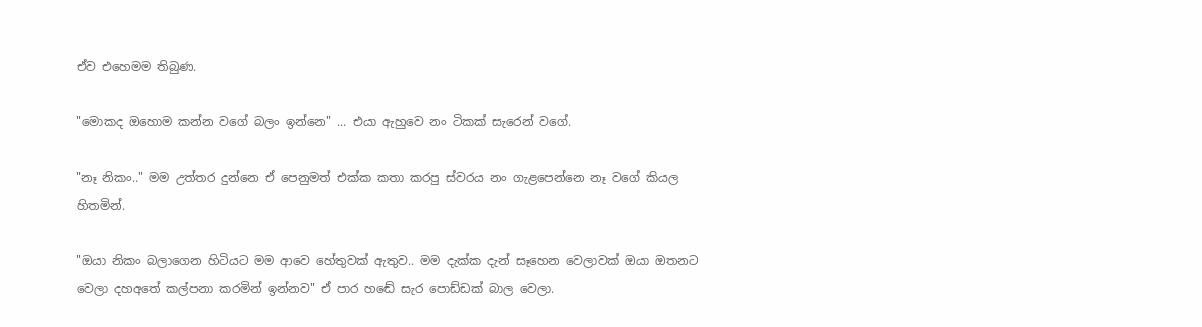ඒව එහෙමම තිබුණ.

"මොකද ඔහොම කන්න වගේ බලං ඉන්නෙ" ... එයා ඇහුවෙ නං ටිකක් සැරෙන් වගේ.

"නෑ නිකං.." මම උත්තර දුන්නෙ ඒ පෙනුමත් එක්ක කතා කරපු ස්වරය නං ගැළපෙන්නෙ නෑ වගේ කියල හිතමින්.

"ඔයා නිකං බලාගෙන හිටියට මම ආවෙ හේතුවක් ඇතුව.. මම දැක්ක දැන් සෑහෙන වෙලාවක් ඔයා ඔතනට වෙලා දහඅතේ කල්පනා කරමින් ඉන්නව" ඒ පාර හඬේ සැර පොඩ්ඩක් බාල වෙලා.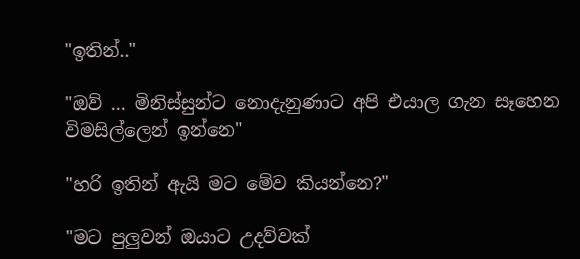"ඉතින්.."

"ඔව් ... මිනිස්සුන්ට නොදැනුණාට අපි එයාල ගැන සෑහෙන විමසිල්ලෙන් ඉන්නෙ"

"හරි ඉතින් ඇයි මට මේව කියන්නෙ?"

"මට පුලුවන් ඔයාට උදව්වක්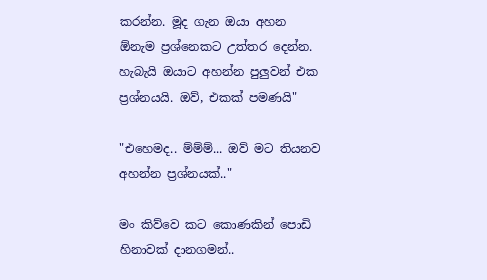කරන්න. මූද ගැන ඔයා අහන ඕනැම ප්‍රශ්නෙකට උත්තර දෙන්න. හැබැයි ඔයාට අහන්න පුලුවන් එක ප්‍රශ්නයයි. ඔව්, එකක් පමණයි"

"එහෙමද.. ම්ම්ම්... ඔව් මට තියනව අහන්න ප්‍රශ්නයක්.."

මං කිව්වෙ කට කොණකින් පොඩි හිනාවක් දානගමන්..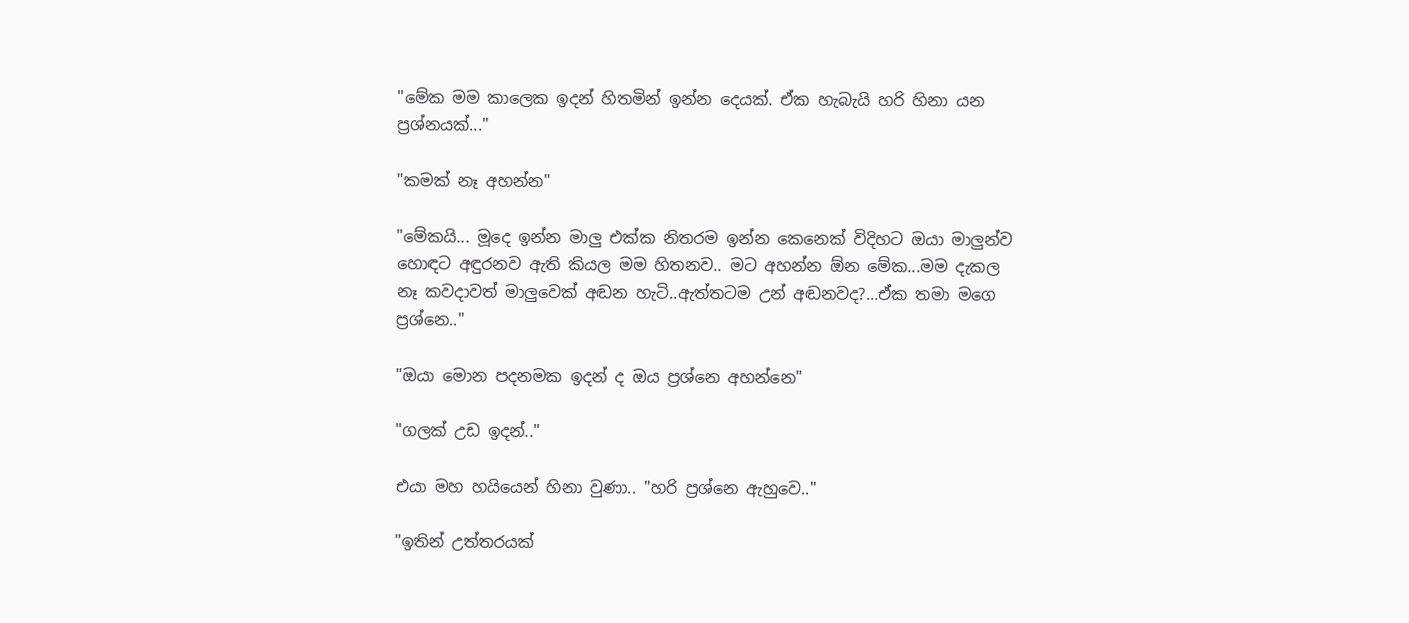"මේක මම කාලෙක ඉදන් හිතමින් ඉන්න දෙයක්. ඒක හැබැයි හරි හිනා යන ප්‍රශ්නයක්..."

"කමක් නෑ අහන්න"

"මේකයි... මූදෙ ඉන්න මාලු එක්ක නිතරම ඉන්න කෙනෙක් විදිහට ඔයා මාලුන්ව හොඳට අඳුරනව ඇති කියල මම හිතනව.. මට අහන්න ඕන මේක...මම දැකල නෑ කවදාවත් මාලුවෙක් අඬන හැටි..ඇත්තටම උන් අඬනවද?...ඒක තමා මගෙ ප්‍රශ්නෙ.."

"ඔයා මොන පදනමක ඉදන් ද ඔය ප්‍රශ්නෙ අහන්නෙ‍"

"ගලක් උඩ ඉදන්.."

එයා මහ හයියෙන් හිනා වුණා.. "හරි ප්‍රශ්නෙ ඇහුවෙ.."

"ඉතින් උත්තරයක්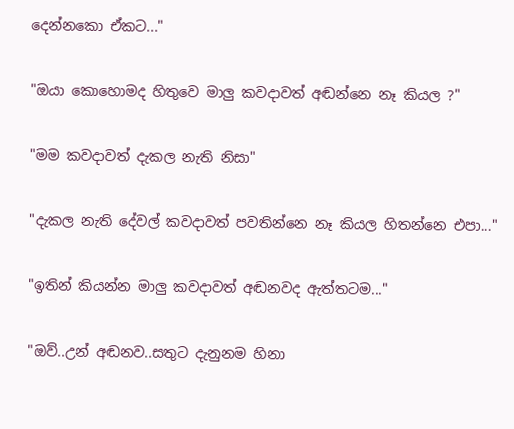දෙන්නකො ඒකට..."

"ඔයා කොහොමද හිතුවෙ මාලු කවදාවත් අඬන්නෙ නෑ කියල ?"

"මම කවදාවත් දැකල නැති නිසා"

"දැකල නැති දේවල් කවදාවත් පවතින්නෙ නෑ කියල හිතන්නෙ එපා..."

"ඉතින් කියන්න මාලු කවදාවත් අඬනවද ඇත්තටම..."

"ඔව්..උන් අඬනව..සතුට දැනුනම හිනා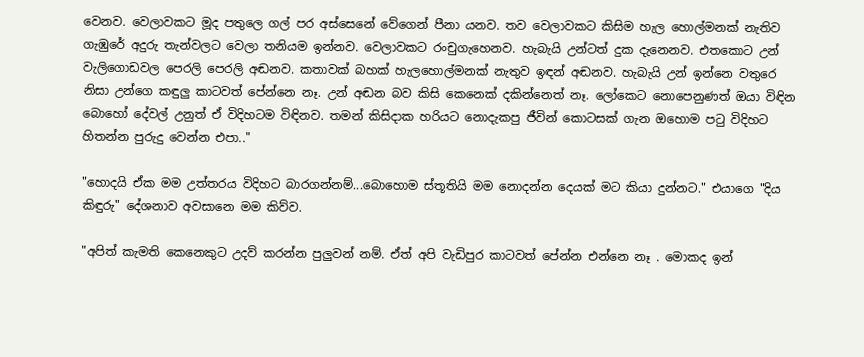වෙනව. වෙලාවකට මූද පතුලෙ ගල් පර අස්සෙනේ වේගෙන් පීනා යනව. තව වෙලාවකට කිසිම හැල හොල්මනක් නැතිව ගැඹුරේ අදුරු තැන්වලට වෙලා තනියම ඉන්නව. වෙලාවකට රංචුගැහෙනව. හැබැයි උන්ටත් දුක දැනෙනව. එතකොට උන් වැලිගොඩවල පෙරලි පෙරලි අඬනව. කතාවක් බහක් හැලහොල්මනක් නැතුව ඉඳන් අඬනව. හැබැයි උන් ඉන්නෙ වතුරෙ නිසා උන්ගෙ කඳුලු කාටවත් පේන්නෙ නෑ. උන් අඬන බව කිසි කෙනෙක් දකින්නෙත් නෑ. ලෝකෙට නොපෙනුණත් ඔයා විඳින බොහෝ දේවල් උනුත් ඒ විදිහටම විඳිනව. තමන් කිසිදාක හරියට නොදැකපු ජීවින් කොටසක් ගැන ඔහොම පටු විදිහට හිතන්න පුරුදු වෙන්න එපා.."

"හොදයි ඒක මම උත්තරය විදිහට බාරගන්නම්...බොහොම ස්තූතියි මම නොදන්න දෙයක් මට කියා දුන්නට." එයාගෙ "දිය කිඳුරු" දේශනාව අවසානෙ මම කිව්ව.

"අපිත් කැමති කෙනෙකුට උදව් කරන්න පුලුවන් නම්. ඒත් අපි වැඩිපුර කාටවත් පේන්න එන්නෙ නෑ . මොකද ඉන්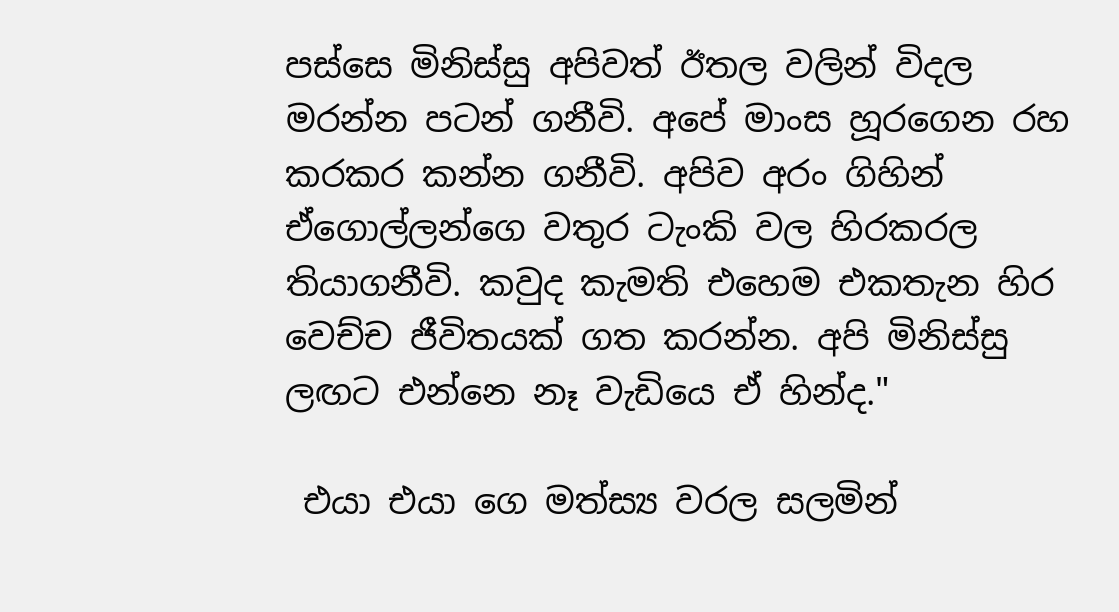පස්සෙ මිනිස්සු අපිවත් ඊතල වලින් විදල මරන්න පටන් ගනීවි. අපේ මාංස හූරගෙන රහ කරකර කන්න ගනීවි. අපිව අරං ගිහින් ඒගොල්ලන්ගෙ වතුර ටැංකි වල හිරකරල තියාගනීවි. කවුද කැමති එහෙම එකතැන හිර වෙච්ච ජීවිතයක් ගත කරන්න. අපි මිනිස්සු ලඟට එන්නෙ නෑ වැඩියෙ ඒ හින්ද."

 එයා එයා ගෙ මත්ස්‍ය වරල සලමින්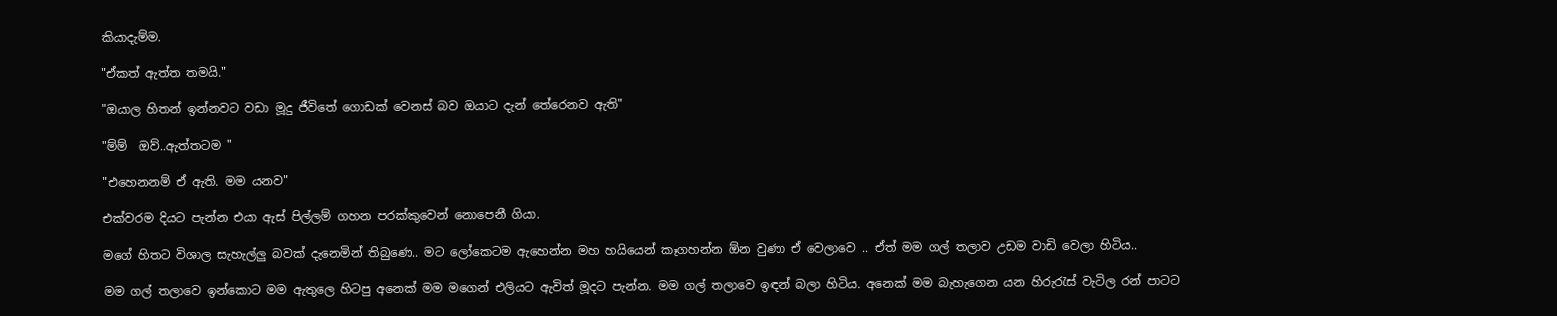කියාදැම්ම.

"ඒකත් ඇත්ත තමයි."

"ඔයාල හිතන් ඉන්නවට වඩා මූදු ජීවිතේ ගොඩක් වෙනස් බව ඔයාට දැන් තේරෙනව ඇති"

"ම්ම්  ඔව්..ඇත්තටම "

"එහෙනනම් ඒ ඇති. මම යනව‍"

එක්වරම දියට පැන්න එයා ඇස් පිල්ලම් ගහන පරක්කුවෙන් නොපෙනී ගියා.

මගේ හිතට විශාල සැහැල්ලු බවක් දැනෙමින් තිබුණෙ.. මට ලෝකෙටම ඇහෙන්න මහ හයියෙන් කෑගහන්න ඕන වුණා ඒ වෙලාවෙ .. ඒත් මම ගල් තලාව උඩම වාඩි වෙලා හිටිය..

මම ගල් තලාවෙ ඉන්කොට මම ඇතුලෙ හිටපු අනෙක් මම මගෙන් එලියට ඇවිත් මූදට පැන්න. මම ගල් තලාවෙ ඉඳන් බලා හිටිය. අනෙක් මම බැහැගෙන යන හිරුරැස් වැටිල රන් පාටට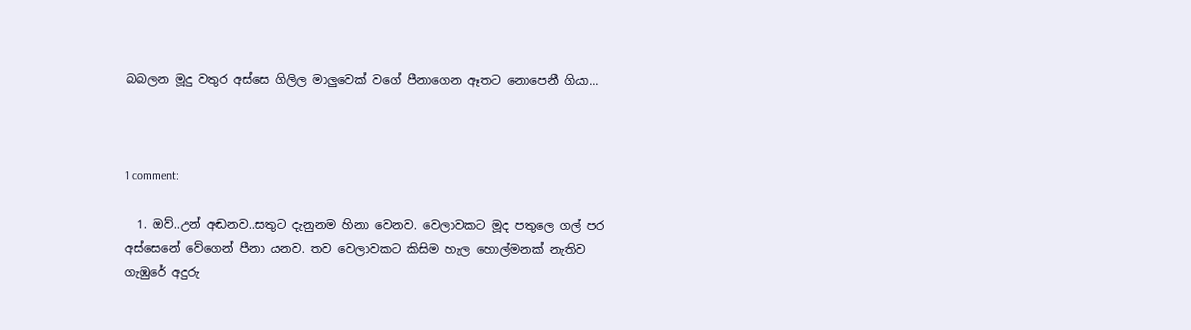බබලන මූදු වතුර අස්සෙ ගිලිල මාලුවෙක් වගේ පීනාගෙන ඈතට නොපෙනී ගියා...



1 comment:

  1. ඔව්..උන් අඬනව..සතුට දැනුනම හිනා වෙනව. වෙලාවකට මූද පතුලෙ ගල් පර අස්සෙනේ වේගෙන් පීනා යනව. තව වෙලාවකට කිසිම හැල හොල්මනක් නැතිව ගැඹුරේ අදුරු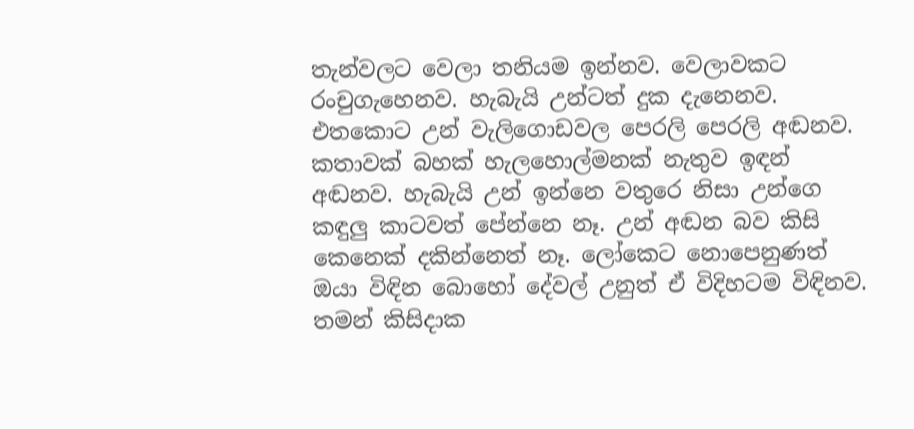තැන්වලට වෙලා තනියම ඉන්නව. වෙලාවකට රංචුගැහෙනව. හැබැයි උන්ටත් දුක දැනෙනව. එතකොට උන් වැලිගොඩවල පෙරලි පෙරලි අඬනව. කතාවක් බහක් හැලහොල්මනක් නැතුව ඉඳන් අඬනව. හැබැයි උන් ඉන්නෙ වතුරෙ නිසා උන්ගෙ කඳුලු කාටවත් පේන්නෙ නෑ. උන් අඬන බව කිසි කෙනෙක් දකින්නෙත් නෑ. ලෝකෙට නොපෙනුණත් ඔයා විඳින බොහෝ දේවල් උනුත් ඒ විදිහටම විඳිනව. තමන් කිසිදාක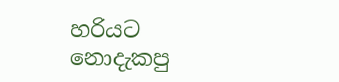හරියට නොදැකපු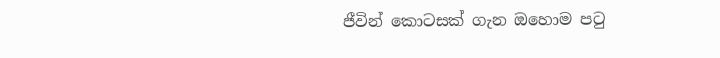ජීවින් කොටසක් ගැන ඔහොම පටු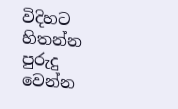විදිහට හිතන්න පුරුදු වෙන්න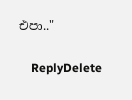එපා.."

    ReplyDelete